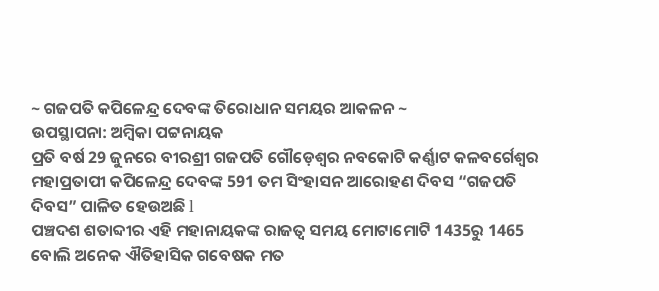~ ଗଜପତି କପିଳେନ୍ଦ୍ର ଦେବଙ୍କ ତିରୋଧାନ ସମୟର ଆକଳନ ~
ଉପସ୍ଥାପନା: ଅମ୍ବିକା ପଟ୍ଟନାୟକ
ପ୍ରତି ବର୍ଷ 29 ଜୁନରେ ବୀରଶ୍ରୀ ଗଜପତି ଗୌଡ଼େଶ୍ୱର ନବକୋଟି କର୍ଣ୍ଣାଟ କଳବର୍ଗେଶ୍ୱର ମହାପ୍ରତାପୀ କପିଳେନ୍ଦ୍ର ଦେବଙ୍କ 591 ତମ ସିଂହାସନ ଆରୋହଣ ଦିବସ “ଗଜପତି ଦିବସ” ପାଳିତ ହେଉଅଛି l
ପଞ୍ଚଦଶ ଶତାବ୍ଦୀର ଏହି ମହାନାୟକଙ୍କ ରାଜତ୍ୱ ସମୟ ମୋଟାମୋଟି 1435ରୁ 1465 ବୋଲି ଅନେକ ଐତିହାସିକ ଗବେଷକ ମତ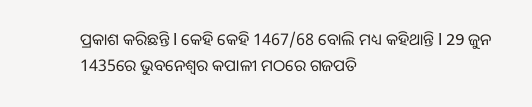ପ୍ରକାଶ କରିଛନ୍ତି l କେହି କେହି 1467/68 ବୋଲି ମଧ୍ୟ କହିଥାନ୍ତି l 29 ଜୁନ 1435ରେ ଭୁବନେଶ୍ୱର କପାଳୀ ମଠରେ ଗଜପତି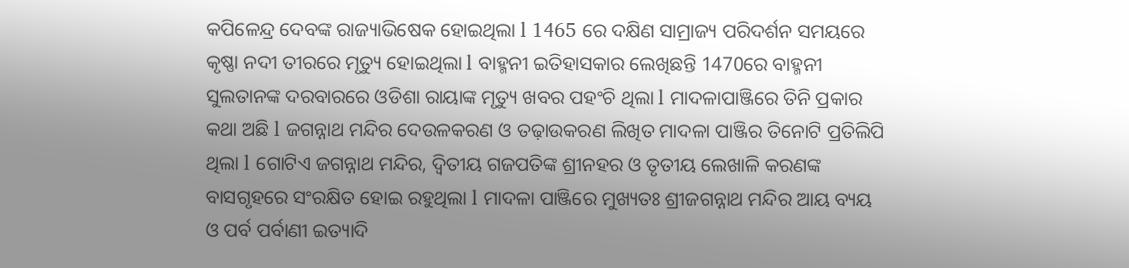କପିଳେନ୍ଦ୍ର ଦେବଙ୍କ ରାଜ୍ୟାଭିଷେକ ହୋଇଥିଲା l 1465 ରେ ଦକ୍ଷିଣ ସାମ୍ରାଜ୍ୟ ପରିଦର୍ଶନ ସମୟରେ କୃଷ୍ଣା ନଦୀ ତୀରରେ ମୃତ୍ୟୁ ହୋଇଥିଲା l ବାହ୍ମନୀ ଇତିହାସକାର ଲେଖିଛନ୍ତି 1470ରେ ବାହ୍ମନୀ ସୁଲତାନଙ୍କ ଦରବାରରେ ଓଡିଶା ରାୟାଙ୍କ ମୃତ୍ୟୁ ଖବର ପହଂଚି ଥିଲା l ମାଦଳାପାଞ୍ଜିରେ ତିନି ପ୍ରକାର କଥା ଅଛି l ଜଗନ୍ନାଥ ମନ୍ଦିର ଦେଉଳକରଣ ଓ ତଢ଼ାଉକରଣ ଲିଖିତ ମାଦଳା ପାଞ୍ଜିର ତିନୋଟି ପ୍ରତିଲିପି ଥିଲା l ଗୋଟିଏ ଜଗନ୍ନାଥ ମନ୍ଦିର, ଦ୍ଵିତୀୟ ଗଜପତିଙ୍କ ଶ୍ରୀନହର ଓ ତୃତୀୟ ଲେଖାଳି କରଣଙ୍କ ବାସଗୃହରେ ସଂରକ୍ଷିତ ହୋଇ ରହୁଥିଲା l ମାଦଳା ପାଞ୍ଜିରେ ମୁଖ୍ୟତଃ ଶ୍ରୀଜଗନ୍ନାଥ ମନ୍ଦିର ଆୟ ବ୍ୟୟ ଓ ପର୍ବ ପର୍ବାଣୀ ଇତ୍ୟାଦି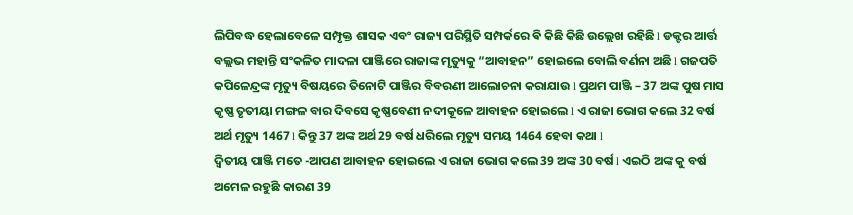ଲିପିବଦ୍ଧ ହେଲାବେଳେ ସମ୍ପୃକ୍ତ ଶାସକ ଏବଂ ରାଜ୍ୟ ପରିସ୍ଥିତି ସମ୍ପର୍କରେ ଵି କିଛି କିଛି ଉଲ୍ଲେଖ ରହିଛି l ଡକ୍ଟର ଆର୍ତ୍ତ ବଲ୍ଲଭ ମହାନ୍ତି ସଂକଳିତ ମାଦଳା ପାଞ୍ଜିରେ ରାଜାଙ୍କ ମୃତ୍ୟୁକୁ “ଆବାହନ” ହୋଇଲେ ବୋଲି ବର୍ଣନା ଅଛି l ଗଜପତି କପିଳେନ୍ଦ୍ରଙ୍କ ମୃତ୍ୟୁ ବିଷୟରେ ତିନୋଟି ପାଞ୍ଜିର ବିବରଣୀ ଆଲୋଚନା କରାଯାଉ l ପ୍ରଥମ ପାଞ୍ଜି – 37 ଅଙ୍କ ପୁଷ ମାସ କୃଷ୍ଣ ତୃତୀୟା ମଙ୍ଗଳ ବାର ଦିବସେ କୃଷ୍ଣବେଣୀ ନଦୀକୂଳେ ଆବାହନ ହୋଇଲେ l ଏ ରାଜା ଭୋଗ କଲେ 32 ବର୍ଷ ଅର୍ଥ ମୃତ୍ୟୁ 1467 l କିନ୍ତୁ 37 ଅଙ୍କ ଅର୍ଥ 29 ବର୍ଷ ଧରିଲେ ମୃତ୍ୟୁ ସମୟ 1464 ହେବା କଥା l
ଦ୍ଵିତୀୟ ପାଞ୍ଜି ମତେ -ଆପଣ ଆବାହନ ହୋଇଲେ ଏ ରାଜା ଭୋଗ କଲେ 39 ଅଙ୍କ 30 ବର୍ଷ l ଏଇଠି ଅଙ୍କ କୁ ବର୍ଷ ଅମେଳ ରହୁଛି କାରଣ 39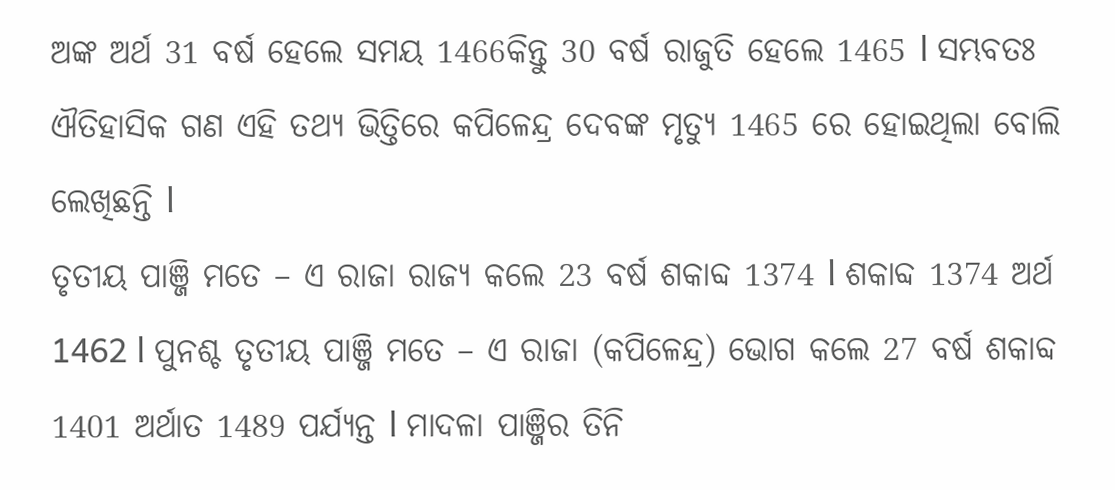ଅଙ୍କ ଅର୍ଥ 31 ବର୍ଷ ହେଲେ ସମୟ 1466କିନ୍ତୁ 30 ବର୍ଷ ରାଜୁତି ହେଲେ 1465 l ସମ୍ଭବତଃ ଐତିହାସିକ ଗଣ ଏହି ତଥ୍ୟ ଭିତ୍ତିରେ କପିଳେନ୍ଦ୍ର ଦେବଙ୍କ ମୃତ୍ୟୁ 1465 ରେ ହୋଇଥିଲା ବୋଲି ଲେଖିଛନ୍ତି l
ତୃତୀୟ ପାଞ୍ଜି ମତେ – ଏ ରାଜା ରାଜ୍ୟ କଲେ 23 ବର୍ଷ ଶକାବ୍ଦ 1374 l ଶକାବ୍ଦ 1374 ଅର୍ଥ 1462 l ପୁନଶ୍ଚ ତୃତୀୟ ପାଞ୍ଜି ମତେ – ଏ ରାଜା (କପିଳେନ୍ଦ୍ର) ଭୋଗ କଲେ 27 ବର୍ଷ ଶକାବ୍ଦ 1401 ଅର୍ଥାତ 1489 ପର୍ଯ୍ୟନ୍ତ l ମାଦଳା ପାଞ୍ଜିର ତିନି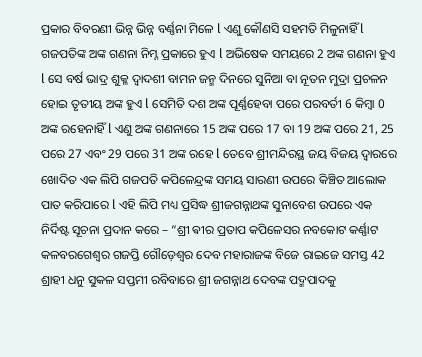ପ୍ରକାର ବିବରଣୀ ଭିନ୍ନ ଭିନ୍ନ ବର୍ଣ୍ଣନା ମିଳେ l ଏଣୁ କୌଣସି ସହମତି ମିଳୁନାହିଁ l
ଗଜପତିଙ୍କ ଅଙ୍କ ଗଣନା ନିମ୍ନ ପ୍ରକାରେ ହୁଏ l ଅଭିଷେକ ସମୟରେ 2 ଅଙ୍କ ଗଣନା ହୁଏ l ସେ ବର୍ଷ ଭାଦ୍ର ଶୁକ୍ଳ ଦ୍ୱାଦଶୀ ବାମନ ଜନ୍ମ ଦିନରେ ସୁନିଆ ବା ନୂତନ ମୁଦ୍ରା ପ୍ରଚଳନ ହୋଇ ତୃତୀୟ ଅଙ୍କ ହୁଏ l ସେମିତି ଦଶ ଅଙ୍କ ପୂର୍ଣ୍ଣହେବା ପରେ ପରବର୍ତୀ 6 କିମ୍ବା 0 ଅଙ୍କ ରହେନାହିଁ l ଏଣୁ ଅଙ୍କ ଗଣନାରେ 15 ଅଙ୍କ ପରେ 17 ବା 19 ଅଙ୍କ ପରେ 21, 25 ପରେ 27 ଏବଂ 29 ପରେ 31 ଅଙ୍କ ରହେ l ତେବେ ଶ୍ରୀମନ୍ଦିରସ୍ଥ ଜୟ ବିଜୟ ଦ୍ଵାରରେ ଖୋଦିତ ଏକ ଲିପି ଗଜପତି କପିଳେନ୍ଦ୍ରଙ୍କ ସମୟ ସାରଣୀ ଉପରେ କିଞ୍ଚିତ ଆଲୋକ ପାତ କରିପାରେ l ଏହି ଲିପି ମଧ୍ୟ ପ୍ରସିଦ୍ଧ ଶ୍ରୀଜଗନ୍ନାଥଙ୍କ ସୁନାବେଶ ଉପରେ ଏକ ନିର୍ଦିଷ୍ଟ ସୂଚନା ପ୍ରଦାନ କରେ – “ଶ୍ରୀ ଵୀର ପ୍ରତାପ କପିଳେସର ନବକୋଟ କର୍ଣ୍ଣାଟ କଳବରଗେଶ୍ୱର ଗଜପ୍ତି ଗୌଡ଼େଶ୍ୱର ଦେବ ମହାରାଜଙ୍କ ବିଜେ ରାଇଜେ ସମସ୍ତ 42 ଶ୍ରାହୀ ଧନୁ ସୁକଳ ସପ୍ତମୀ ରବିବାରେ ଶ୍ରୀ ଜଗନ୍ନାଥ ଦେବଙ୍କ ପଦ୍ମପାଦକୁ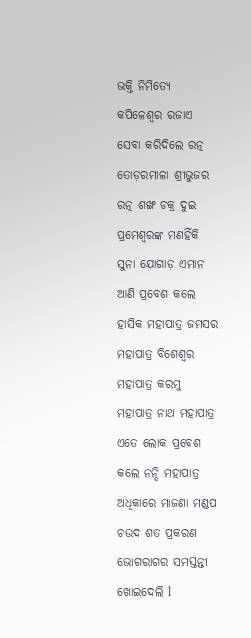ଭକ୍ତି ନିମିତ୍ୟେ କପିଳେଶ୍ୱର ରଜାଏ ସେବା କରିଦିଲେ ରତ୍ନ ତୋଡ଼ରମାଳା ଶ୍ରୀଭୁଜର ରତ୍ନ ଶଙ୍ଖ ଚକ୍ର ଦୁଇ ପ୍ରମେଶ୍ୱରଙ୍କ ମଣହିଁକି ସୁନା ଯୋଗାଡ଼ ଏମାନ ଆଣି ପ୍ରବେଶ କଲେ ହାସିକ ମହାପାତ୍ର ଜମସର ମହାପାତ୍ର ବିଶେଶ୍ୱର ମହାପାତ୍ର କରମୁ ମହାପାତ୍ର ନାଥ ମହାପାତ୍ର ଏତେ ଲୋକ ପ୍ରବେଶ କଲେ ନନ୍ଦି ମହାପାତ୍ର ଅଧିକାରେ ମାଜଣା ମଣ୍ଡପ ଚଉଦ ଶତ ପ୍ରକରଣ ଭୋଗରାଗର ସମସ୍ତନ୍ତୀ ଖୋଇଦେଲି l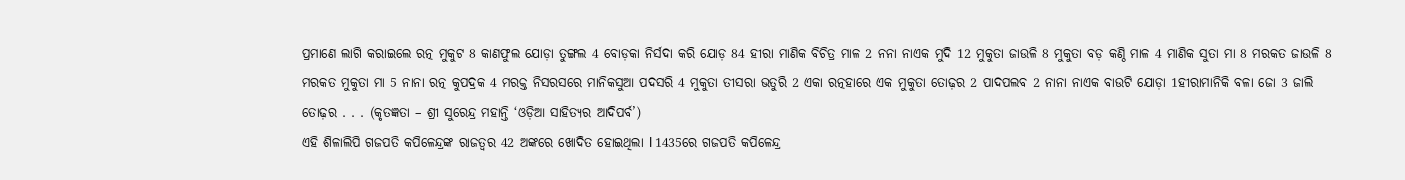ପ୍ରମାଣେ ଲାଗି କରାଇଲେ ରତ୍ନ ମୁକୁଟ 8 କାଣଫୁଲ ଯୋଡ଼ା ତୁଙ୍ଗଲ 4 ବୋଡ଼କା ନିର୍ସଦା କରି ଯୋଡ଼ 84 ହୀରା ମାଣିକ ବିଚିତ୍ର ମାଳ 2 ନନା ନାଏକ ମୁଦି 12 ମୁକୁତା ଜାଉଳି 8 ମୁକୁତା ବଡ଼ କଣ୍ଠି ମାଳ 4 ମାଣିକ ସୁତା ମା 8 ମରକତ ଜାଉଳି 8 ମରକତ ମୁକୁତା ମା 5 ନାନା ରତ୍ନ କୁପଦ୍ରକ 4 ମରକ୍ତ ନିସରସରେ ମାନିକସୁଆ ପଦସରି 4 ମୁକୁତା ତୀସରା ଭତୁରି 2 ଏକା ରତ୍ନହାରେ ଏକ ମୁକୁତା ତୋଢ଼ର 2 ପାଦପଲବ 2 ନାନା ନାଏକ ବାଉଟି ଯୋଡ଼ା 1ହୀରାମାନିକି ବଳା ଜୋ 3 ଜାଲି ତୋଢ଼ର . . . (କୃତଜ୍ଞତା – ଶ୍ରୀ ସୁରେନ୍ଦ୍ର ମହାନ୍ତି ‘ଓଡ଼ିଆ ସାହିତ୍ୟର ଆଦିପର୍ବ’)
ଏହି ଶିଳାଲିପି ଗଜପତି କପିଳେନ୍ଦ୍ରଙ୍କ ରାଜତ୍ୱର 42 ଅଙ୍କରେ ଖୋଦିତ ହୋଇଥିଲା l 1435ରେ ଗଜପତି କପିଳେନ୍ଦ୍ର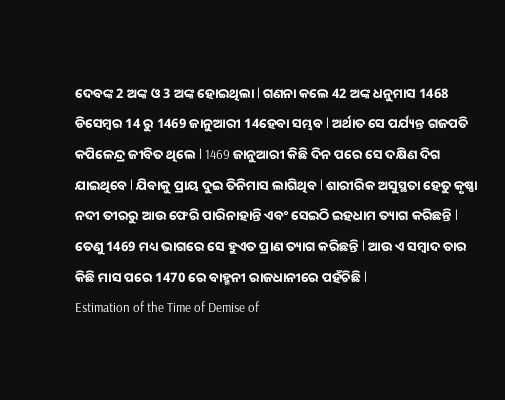ଦେବଙ୍କ 2 ଅଙ୍କ ଓ 3 ଅଙ୍କ ହୋଇଥିଲା l ଗଣନା କଲେ 42 ଅଙ୍କ ଧନୁମାସ 1468 ଡିସେମ୍ବର 14 ରୁ 1469 ଜାନୁଆରୀ 14ହେବା ସମ୍ଭବ l ଅର୍ଥାତ ସେ ପର୍ଯ୍ୟନ୍ତ ଗଜପତି କପିଳେନ୍ଦ୍ର ଜୀବିତ ଥିଲେ l 1469 ଜାନୁଆରୀ କିଛି ଦିନ ପରେ ସେ ଦକ୍ଷିଣ ଦିଗ ଯାଇଥିବେ l ଯିବାକୁ ପ୍ରାୟ ଦୁଇ ତିନିମାସ ଲାଗିଥିବ l ଶାରୀରିକ ଅସୁସ୍ଥତା ହେତୁ କୃଷ୍ଣା ନଦୀ ତୀରରୁ ଆଉ ଫେରି ପାରିନାହାନ୍ତି ଏବଂ ସେଇଠି ଇହଧାମ ତ୍ୟାଗ କରିଛନ୍ତି l ତେଣୁ 1469 ମଧ୍ୟ ଭାଗରେ ସେ ହୁଏତ ପ୍ରାଣ ତ୍ୟାଗ କରିଛନ୍ତି l ଆଉ ଏ ସମ୍ବାଦ ତାର କିଛି ମାସ ପରେ 1470 ରେ ବାହ୍ମନୀ ରାଜଧାନୀରେ ପହଁଚିଛି l
Estimation of the Time of Demise of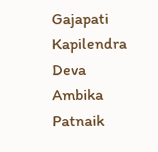Gajapati Kapilendra Deva
Ambika Patnaik